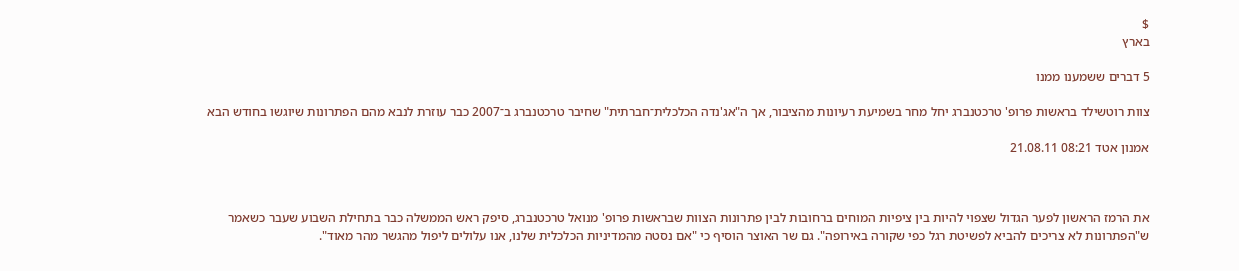$
בארץ

5 דברים ששמענו ממנו

צוות רוטשילד בראשות פרופ' טרכטנברג יחל מחר בשמיעת רעיונות מהציבור, אך ה"אג'נדה הכלכלית־חברתית" שחיבר טרכטנברג ב־2007 כבר עוזרת לנבא מהם הפתרונות שיוגשו בחודש הבא

אמנון אטד 08:21 21.08.11



את הרמז הראשון לפער הגדול שצפוי להיות בין ציפיות המוחים ברחובות לבין פתרונות הצוות שבראשות פרופ' מנואל טרכטנברג, סיפק ראש הממשלה כבר בתחילת השבוע שעבר כשאמר ש"הפתרונות לא צריכים להביא לפשיטת רגל כפי שקורה באירופה". גם שר האוצר הוסיף כי "אם נסטה מהמדיניות הכלכלית שלנו, אנו עלולים ליפול מהגשר מהר מאוד".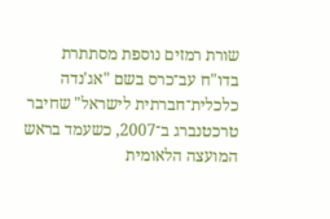שורת רמזים נוספת מסתתרת בדו"ח עב־כרס בשם "אג'נדה כלכלית־חברתית לישראל" שחיבר טרכטנברג ב־2007, כשעמד בראש המועצה הלאומית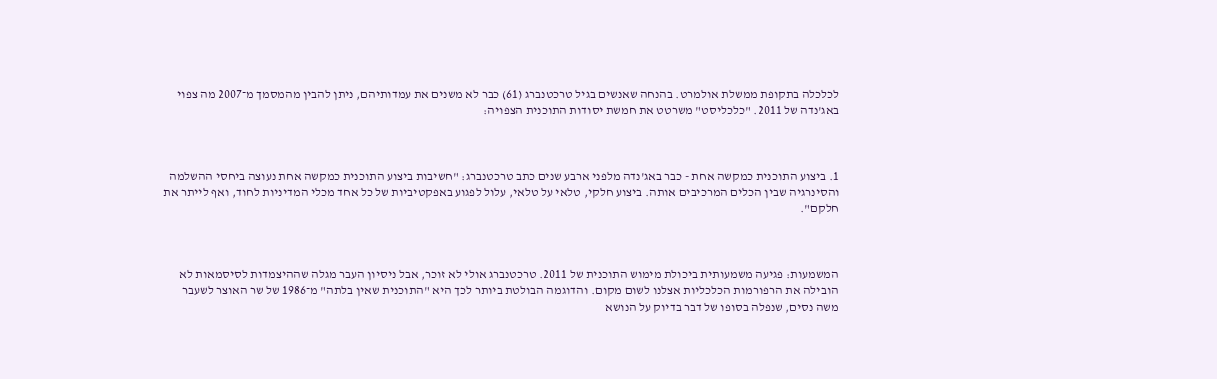לכלכלה בתקופת ממשלת אולמרט. בהנחה שאנשים בגיל טרכטנברג (61) כבר לא משנים את עמדותיהם, ניתן להבין מהמסמך מ־2007 מה צפוי באג'נדה של 2011. "כלכליסט" משרטט את חמשת יסודות התוכנית הצפויה:



1. ביצוע התוכנית כמקשה אחת - כבר באג'נדה מלפני ארבע שנים כתב טרכטנברג: "חשיבות ביצוע התוכנית כמקשה אחת נעוצה ביחסי ההשלמה והסינרגיה שבין הכלים המרכיבים אותה. ביצוע חלקי, טלאי על טלאי, עלול לפגוע באפקטיביות של כל אחד מכלי המדיניות לחוד, ואף לייתר את חלקם".



המשמעות: פגיעה משמעותית ביכולת מימוש התוכנית של 2011. טרכטנברג אולי לא זוכר, אבל ניסיון העבר מגלה שההיצמדות לסיסמאות לא הובילה את הרפורמות הכלכליות אצלנו לשום מקום. והדוגמה הבולטת ביותר לכך היא "התוכנית שאין בלתה" מ־1986 של שר האוצר לשעבר משה נסים, שנפלה בסופו של דבר בדיוק על הנושא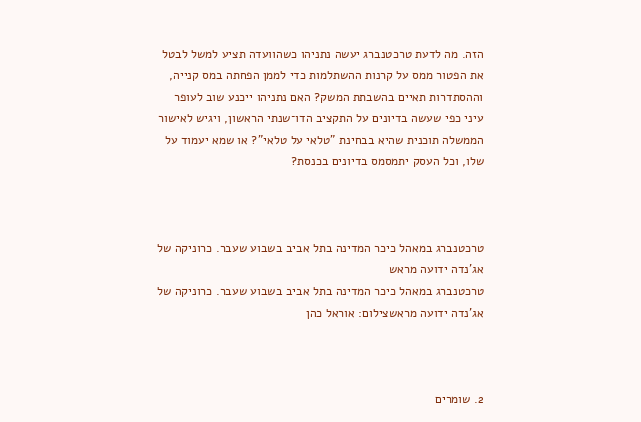הזה. מה לדעת טרכטנברג יעשה נתניהו כשהוועדה תציע למשל לבטל את הפטור ממס על קרנות ההשתלמות כדי לממן הפחתה במס קנייה, וההסתדרות תאיים בהשבתת המשק? האם נתניהו ייכנע שוב לעופר עיני כפי שעשה בדיונים על התקציב הדו־שנתי הראשון, ויגיש לאישור הממשלה תוכנית שהיא בבחינת "טלאי על טלאי"? או שמא יעמוד על שלו, וכל העסק יתמסמס בדיונים בכנסת?



טרכטנברג במאהל כיכר המדינה בתל אביב בשבוע שעבר. כרוניקה של אג'נדה ידועה מראש
טרכטנברג במאהל כיכר המדינה בתל אביב בשבוע שעבר. כרוניקה של אג'נדה ידועה מראשצילום: אוראל כהן



2. שומרים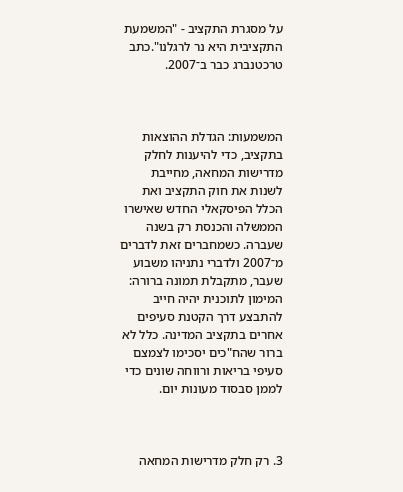על מסגרת התקציב - "המשמעת התקציבית היא נר לרגלנו".כתב טרכטנברג כבר ב־2007.



המשמעות: הגדלת ההוצאות בתקציב, כדי להיענות לחלק מדרישות המחאה, מחייבת לשנות את חוק התקציב ואת הכלל הפיסקאלי החדש שאישרו הממשלה והכנסת רק בשנה שעברה. כשמחברים זאת לדברים מ־2007 ולדברי נתניהו משבוע שעבר, מתקבלת תמונה ברורה: המימון לתוכנית יהיה חייב להתבצע דרך הקטנת סעיפים אחרים בתקציב המדינה. כלל לא ברור שהח"כים יסכימו לצמצם סעיפי בריאות ורווחה שונים כדי לממן סבסוד מעונות יום.



3. רק חלק מדרישות המחאה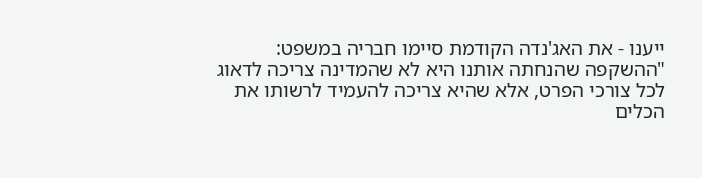ייענו - את האג'נדה הקודמת סיימו חבריה במשפט: "ההשקפה שהנחתה אותנו היא לא שהמדינה צריכה לדאוג לכל צורכי הפרט, אלא שהיא צריכה להעמיד לרשותו את הכלים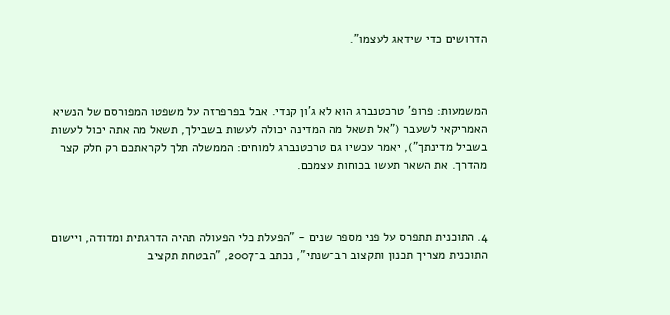הדרושים כדי שידאג לעצמו".



המשמעות: פרופ' טרכטנברג הוא לא ג'ון קנדי. אבל בפרפרזה על משפטו המפורסם של הנשיא האמריקאי לשעבר ("אל תשאל מה המדינה יכולה לעשות בשבילך, תשאל מה אתה יכול לעשות בשביל מדינתך"), יאמר עכשיו גם טרכטנברג למוחים: הממשלה תלך לקראתכם רק חלק קצר מהדרך. את השאר תעשו בכוחות עצמכם.



4. התוכנית תתפרס על פני מספר שנים - "הפעלת כלי הפעולה תהיה הדרגתית ומדודה, ויישום התוכנית מצריך תכנון ותקצוב רב־שנתי", נכתב ב־2007, "הבטחת תקציב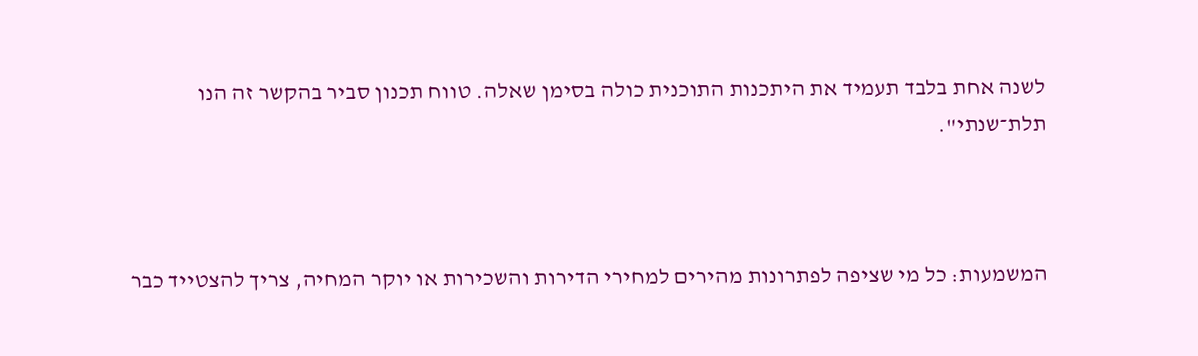לשנה אחת בלבד תעמיד את היתכנות התוכנית כולה בסימן שאלה. טווח תכנון סביר בהקשר זה הנו תלת־שנתי".



המשמעות: כל מי שציפה לפתרונות מהירים למחירי הדירות והשכירות או יוקר המחיה, צריך להצטייד כבר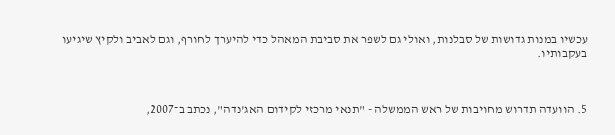עכשיו במנות גדושות של סבלנות, ואולי גם לשפר את סביבת המאהל כדי להיערך לחורף, וגם לאביב ולקיץ שיגיעו בעקבותיו.



5. הוועדה תדרוש מחויבות של ראש הממשלה - "תנאי מרכזי לקידום האג'נדה", נכתב ב־2007,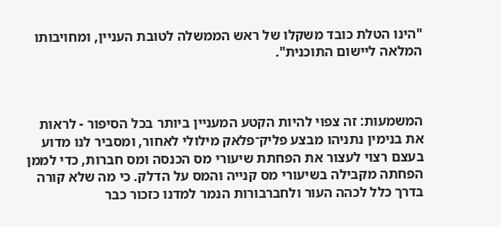"הינו הטלת כובד משקלו של ראש הממשלה לטובת העניין, ומחויבותו המלאה ליישום התוכנית".



המשמעות: זה צפוי להיות הקטע המעניין ביותר בכל הסיפור - לראות את בנימין נתניהו מבצע פליק־פלאק מילולי לאחור, ומסביר לנו מדוע בעצם רצוי לעצור את הפחתת שיעורי מס הכנסה ומס חברות, כדי לממן הפחתה מקבילה בשיעורי מס קנייה והמס על הדלק. כי מה שלא קורה בדרך כלל לכהה העור ולחברבורות הנמר למדנו כזכור כבר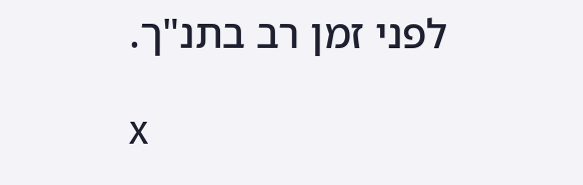לפני זמן רב בתנ"ך.

x